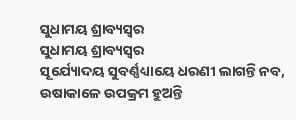ସୁଧାମୟ ଶ୍ରାବ୍ୟସ୍ୱର
ସୁଧାମୟ ଶ୍ରାବ୍ୟସ୍ୱର
ସୂର୍ଯ୍ୟୋଦୟ ସୁବର୍ଣ୍ଣଧ୍ୟାୟେ ଧରଣୀ ଲାଗନ୍ତି ନବ,
ଉଷାକାଳେ ଉପକ୍ରମ ହୁଅନ୍ତି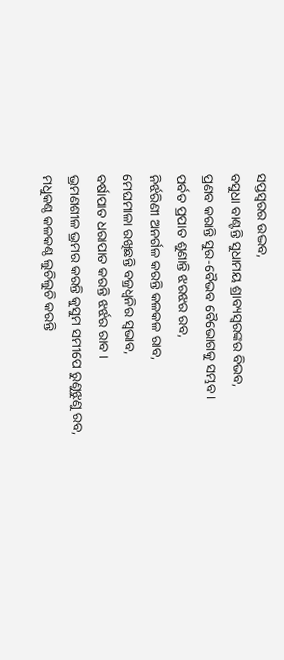ସପ୍ତସ୍ୱରର ଉଦ୍ଭବ,
ବସୁଧା ବାଣ୍ଟନ୍ତି ସୁଧାମୟ ଶ୍ରାବ୍ୟସ୍ୱରଙ୍କର ବିଭବ,
ପ୍ରଣବ କରାନ୍ତି ସୁର-ବୈଭବ ବୈଭୋଗକୁ ସମ୍ଭବ।
ପର୍ବତ ପ୍ରପାତ ଶୁଣାନ୍ତି ଝରଝର ରବ,
ନିର୍ଝରିଣୀ ଅନର୍ଗଳ କରନ୍ତି କଳକଳ ରାବ,
ମେଘମାଳା ରଖିଛନ୍ତି ବଜ୍ରଧ୍ୱନିର ସ୍ୱଭାବ,
ବର୍ଷାପାତ ଧରାପାତ କରନ୍ତି ଝର୍ଝର ରାବ ।
ଭ୍ରମଣଶୀଳ ଭ୍ରମର କରନ୍ତି କୁସୁମ ସମୀପେ ରୁଣୁଝୁଣୁ ରବ,
ମଧୁକଣ୍ଠ କଳକଣ୍ଠ ଲୁଚିଲୁଚି କରନ୍ତି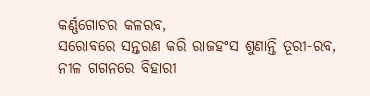କର୍ଣ୍ଣଗୋଚର କଳରବ,
ସରୋବରେ ସନ୍ତରଣ କରି ରାଜହଂସ ଶୁଣାନ୍ତି ତୂରୀ-ରବ,
ନୀଳ ଗଗନରେ ବିହାରୀ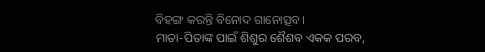ବିହଙ୍ଗ କରନ୍ତି ବିନୋଦ ଗାନୋତ୍ସବ।
ମାତା-ପିତାଙ୍କ ପାଇଁ ଶିଶୁର ଶୈଶବ ଏକକ ପରବ,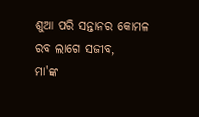ଶୁଆ ପରି ସନ୍ତାନର କୋମଳ ରବ ଲାଗେ ସଜୀବ,
ମା'ଙ୍କ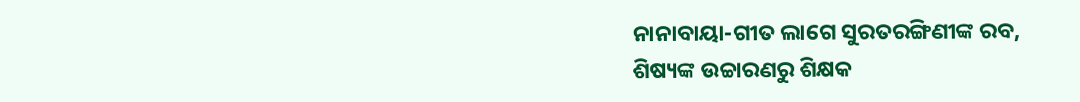ନାନାବାୟା-ଗୀତ ଲାଗେ ସୁରତରଙ୍ଗିଣୀଙ୍କ ରବ,
ଶିଷ୍ୟଙ୍କ ଉଚ୍ଚାରଣରୁ ଶିକ୍ଷକ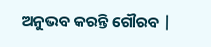ଅନୁଭବ କରନ୍ତି ଗୌରବ |